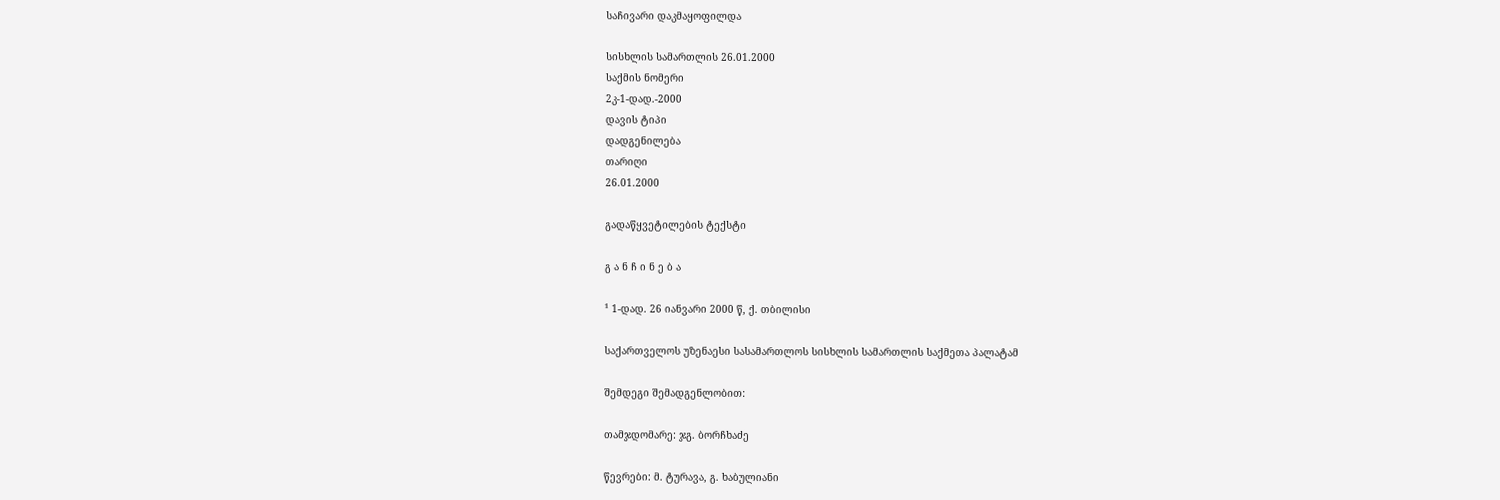საჩივარი დაკმაყოფილდა

სისხლის სამართლის 26.01.2000
საქმის ნომერი
2კ-1-დად.-2000
დავის ტიპი
დადგენილება
თარიღი
26.01.2000

გადაწყვეტილების ტექსტი

გ ა ნ ჩ ი ნ ე ბ ა

¹ 1-დად. 26 იანვარი 2000 წ, ქ. თბილისი

საქართველოს უზენაესი სასამართლოს სისხლის სამართლის საქმეთა პალატამ

შემდეგი შემადგენლობით:

თამჯდომარე: ჯგ. ბორჩხაძე

წევრები: მ. ტურავა, გ. ხაბულიანი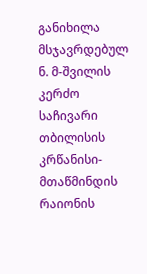განიხილა მსჯავრდებულ ნ. მ-შვილის კერძო საჩივარი თბილისის კრწანისი-მთაწმინდის რაიონის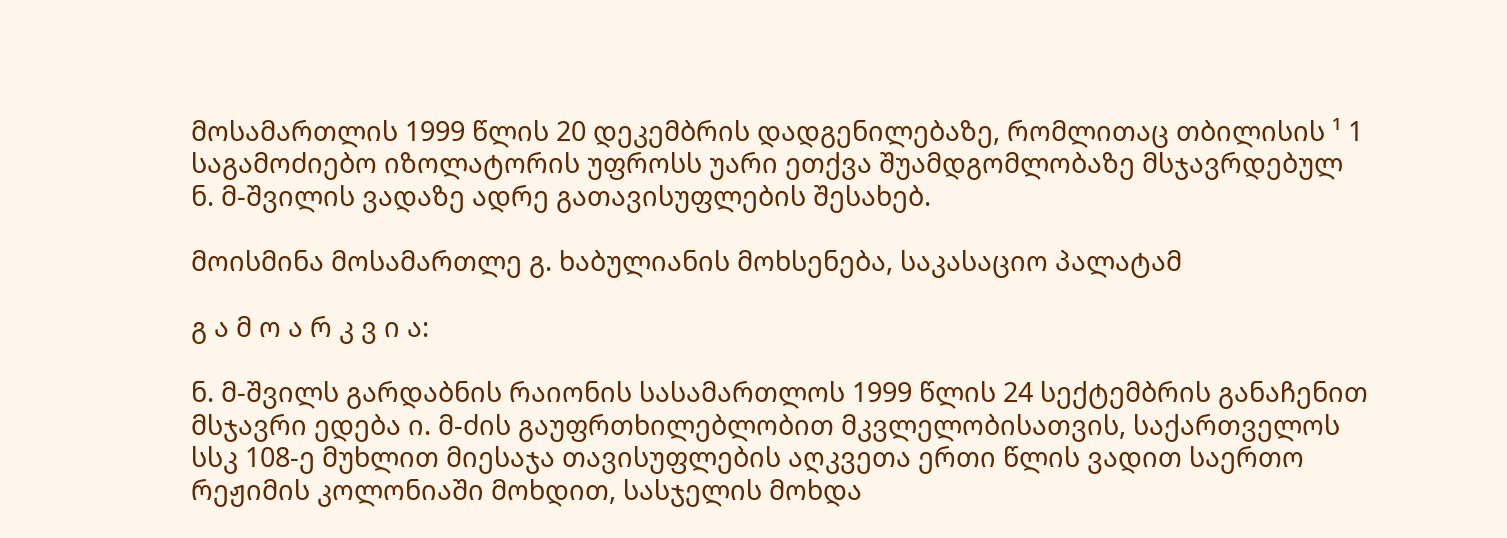მოსამართლის 1999 წლის 20 დეკემბრის დადგენილებაზე, რომლითაც თბილისის ¹ 1 საგამოძიებო იზოლატორის უფროსს უარი ეთქვა შუამდგომლობაზე მსჯავრდებულ ნ. მ-შვილის ვადაზე ადრე გათავისუფლების შესახებ.

მოისმინა მოსამართლე გ. ხაბულიანის მოხსენება, საკასაციო პალატამ

გ ა მ ო ა რ კ ვ ი ა:

ნ. მ-შვილს გარდაბნის რაიონის სასამართლოს 1999 წლის 24 სექტემბრის განაჩენით მსჯავრი ედება ი. მ-ძის გაუფრთხილებლობით მკვლელობისათვის, საქართველოს სსკ 108-ე მუხლით მიესაჯა თავისუფლების აღკვეთა ერთი წლის ვადით საერთო რეჟიმის კოლონიაში მოხდით, სასჯელის მოხდა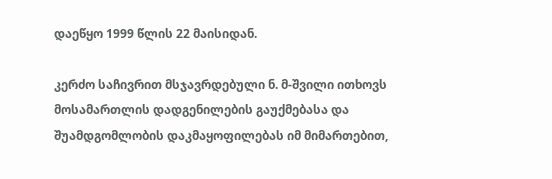დაეწყო 1999 წლის 22 მაისიდან.

კერძო საჩივრით მსჯავრდებული ნ. მ-შვილი ითხოვს მოსამართლის დადგენილების გაუქმებასა და შუამდგომლობის დაკმაყოფილებას იმ მიმართებით,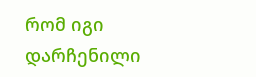რომ იგი დარჩენილი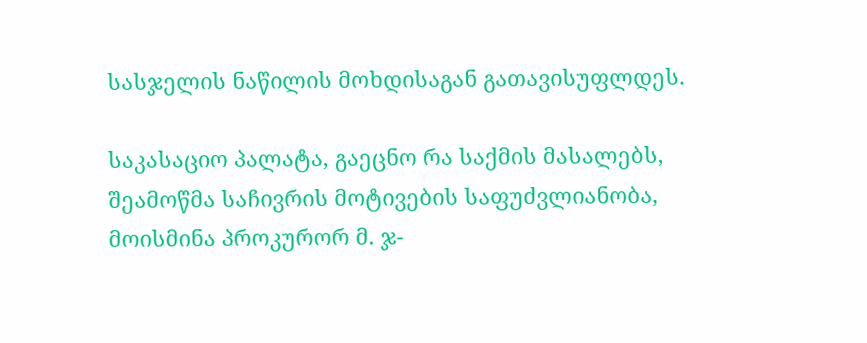სასჯელის ნაწილის მოხდისაგან გათავისუფლდეს.

საკასაციო პალატა, გაეცნო რა საქმის მასალებს, შეამოწმა საჩივრის მოტივების საფუძვლიანობა, მოისმინა პროკურორ მ. ჯ-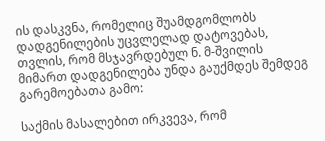ის დასკვნა, რომელიც შუამდგომლობს დადგენილების უცვლელად დატოვებას, თვლის, რომ მსჯავრდებულ ნ. მ-შვილის მიმართ დადგენილება უნდა გაუქმდეს შემდეგ გარემოებათა გამო:

საქმის მასალებით ირკვევა, რომ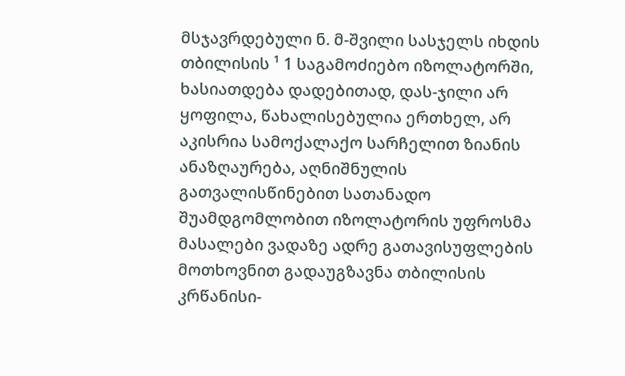მსჯავრდებული ნ. მ-შვილი სასჯელს იხდის თბილისის ¹ 1 საგამოძიებო იზოლატორში, ხასიათდება დადებითად, დას-ჯილი არ ყოფილა, წახალისებულია ერთხელ, არ აკისრია სამოქალაქო სარჩელით ზიანის ანაზღაურება, აღნიშნულის გათვალისწინებით სათანადო შუამდგომლობით იზოლატორის უფროსმა მასალები ვადაზე ადრე გათავისუფლების მოთხოვნით გადაუგზავნა თბილისის კრწანისი-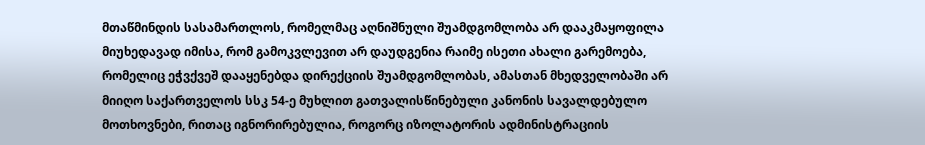მთაწმინდის სასამართლოს, რომელმაც აღნიშნული შუამდგომლობა არ დააკმაყოფილა მიუხედავად იმისა, რომ გამოკვლევით არ დაუდგენია რაიმე ისეთი ახალი გარემოება, რომელიც ეჭვქვეშ დააყენებდა დირექციის შუამდგომლობას, ამასთან მხედველობაში არ მიიღო საქართველოს სსკ 54-ე მუხლით გათვალისწინებული კანონის სავალდებულო მოთხოვნები, რითაც იგნორირებულია, როგორც იზოლატორის ადმინისტრაციის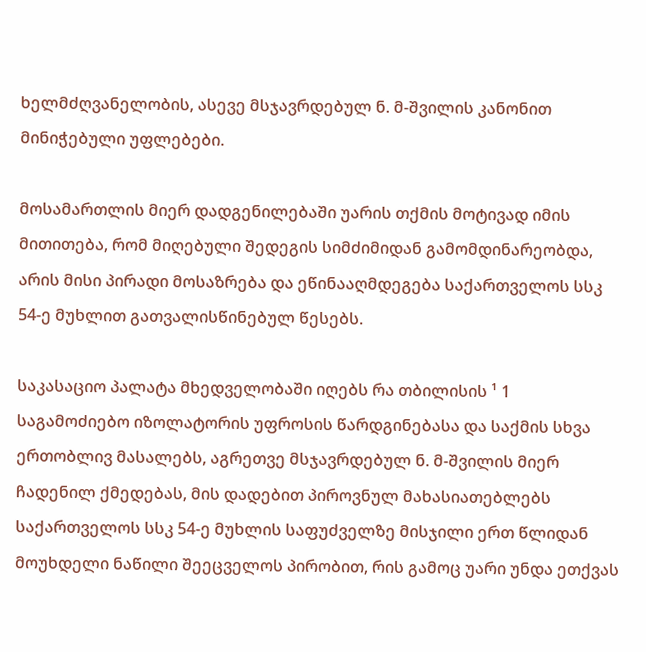ხელმძღვანელობის, ასევე მსჯავრდებულ ნ. მ-შვილის კანონით მინიჭებული უფლებები.

მოსამართლის მიერ დადგენილებაში უარის თქმის მოტივად იმის მითითება, რომ მიღებული შედეგის სიმძიმიდან გამომდინარეობდა, არის მისი პირადი მოსაზრება და ეწინააღმდეგება საქართველოს სსკ 54-ე მუხლით გათვალისწინებულ წესებს.

საკასაციო პალატა მხედველობაში იღებს რა თბილისის ¹ 1 საგამოძიებო იზოლატორის უფროსის წარდგინებასა და საქმის სხვა ერთობლივ მასალებს, აგრეთვე მსჯავრდებულ ნ. მ-შვილის მიერ ჩადენილ ქმედებას, მის დადებით პიროვნულ მახასიათებლებს საქართველოს სსკ 54-ე მუხლის საფუძველზე მისჯილი ერთ წლიდან მოუხდელი ნაწილი შეეცველოს პირობით, რის გამოც უარი უნდა ეთქვას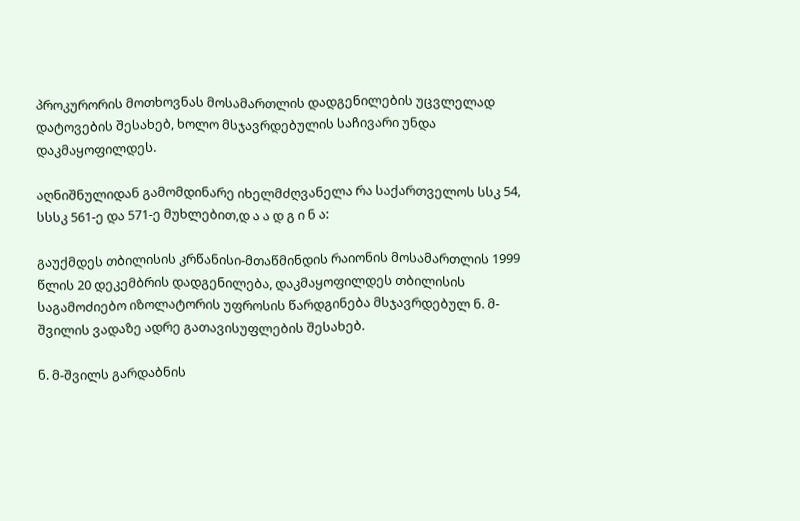პროკურორის მოთხოვნას მოსამართლის დადგენილების უცვლელად დატოვების შესახებ, ხოლო მსჯავრდებულის საჩივარი უნდა დაკმაყოფილდეს.

აღნიშნულიდან გამომდინარე იხელმძღვანელა რა საქართველოს სსკ 54, სსსკ 561-ე და 571-ე მუხლებით,დ ა ა დ გ ი ნ ა:

გაუქმდეს თბილისის კრწანისი-მთაწმინდის რაიონის მოსამართლის 1999 წლის 20 დეკემბრის დადგენილება, დაკმაყოფილდეს თბილისის საგამოძიებო იზოლატორის უფროსის წარდგინება მსჯავრდებულ ნ. მ-შვილის ვადაზე ადრე გათავისუფლების შესახებ.

ნ. მ-შვილს გარდაბნის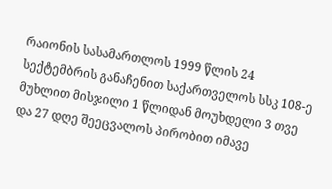რაიონის სასამართლოს 1999 წლის 24 სექტემბრის განაჩენით საქართველოს სსკ 108-ე მუხლით მისჯილი 1 წლიდან მოუხდელი 3 თვე და 27 დღე შეეცვალოს პირობით იმავე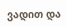ვადით და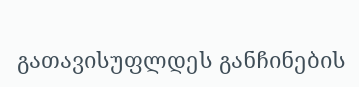გათავისუფლდეს განჩინების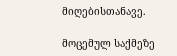მიღებისთანავე.

მოცემულ საქმეზე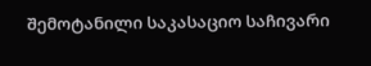შემოტანილი საკასაციო საჩივარი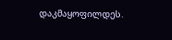დაკმაყოფილდეს.